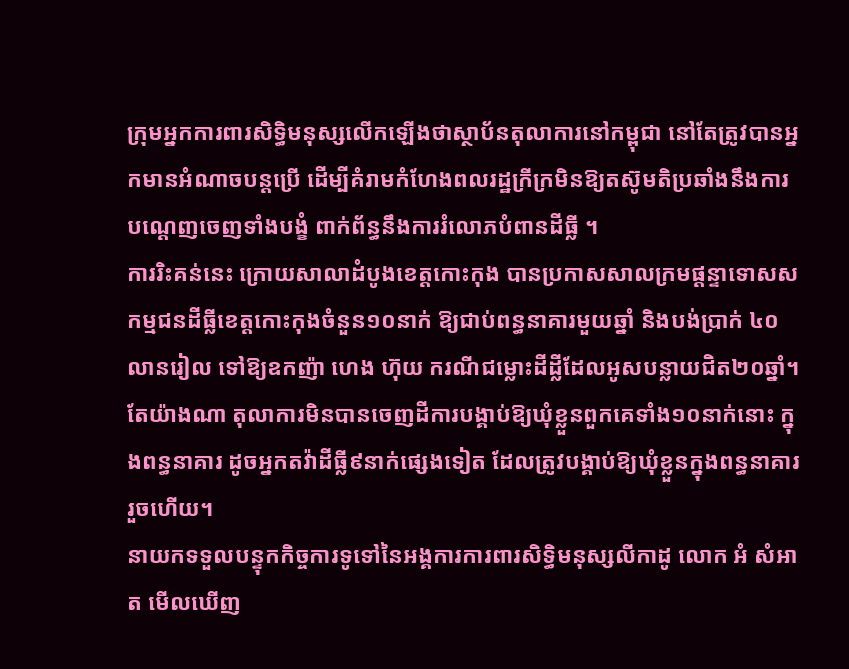ក្រុមអ្នកការពារសិទ្ធិមនុស្សលើកឡើងថាស្ថាប័នតុលាការនៅកម្ពុជា នៅតែត្រូវបានអ្នកមានអំណាចបន្តប្រើ ដើម្បីគំរាមកំហែងពលរដ្ឋក្រីក្រមិនឱ្យតស៊ូមតិប្រឆាំងនឹងការបណ្តេញចេញទាំងបង្ខំ ពាក់ព័ន្ធនឹងការរំលោភបំពានដីធ្លី ។
ការរិះគន់នេះ ក្រោយសាលាដំបូងខេត្តកោះកុង បានប្រកាសសាលក្រមផ្តន្ទាទោសសកម្មជនដីធ្លីខេត្តកោះកុងចំនួន១០នាក់ ឱ្យជាប់ពន្ធនាគារមួយឆ្នាំ និងបង់ប្រាក់ ៤០លានរៀល ទៅឱ្យឧកញ៉ា ហេង ហ៊ុយ ករណីជម្លោះដីដ្លីដែលអូសបន្លាយជិត២០ឆ្នាំ។
តែយ៉ាងណា តុលាការមិនបានចេញដីការបង្គាប់ឱ្យឃុំខ្លួនពួកគេទាំង១០នាក់នោះ ក្នុងពន្ធនាគារ ដូចអ្នកតវ៉ាដីធ្លី៩នាក់ផ្សេងទៀត ដែលត្រូវបង្គាប់ឱ្យឃុំខ្លួនក្នុងពន្ធនាគាររួចហើយ។
នាយកទទួលបន្ទុកកិច្ចការទូទៅនៃអង្គការការពារសិទ្ធិមនុស្សលីកាដូ លោក អំ សំអាត មើលឃើញ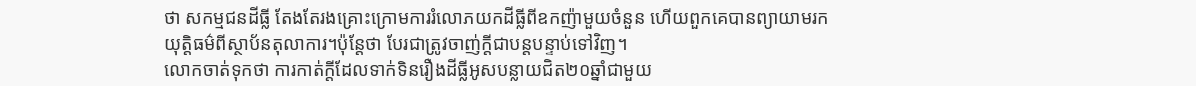ថា សកម្មជនដីធ្លី តែងតែរងគ្រោះក្រោមការរំលោភយកដីធ្លីពីឧកញ៉ាមួយចំនួន ហើយពួកគេបានព្យាយាមរកយុត្តិធម៌ពីស្ថាប័នតុលាការ។ប៉ុន្តែថា បែរជាត្រូវចាញ់ក្តីជាបន្តបន្ទាប់ទៅវិញ។
លោកចាត់ទុកថា ការកាត់ក្តីដែលទាក់ទិនរឿងដីធ្លីអូសបន្លាយជិត២០ឆ្នាំជាមួយ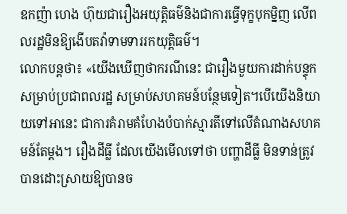ឧកញ៉ា ហេង ហ៊ុយជារឿងអយុត្តិធម៌និងជាការធ្វើទុក្ខបុកម្និញ លើពលរដ្ឋមិនឱ្យងើបតវ៉ាទាមទាររកយុត្តិធម៌។
លោកបន្តថា៖ «យើងឃើញថាករណីនេះ ជារឿងមួយការដាក់បន្ទុក សម្រាប់ប្រជាពលរដ្ឋ សម្រាប់សហគមន៍បន្ថែមទៀត។បើយើងនិយាយទៅអានេះ ជាការគំរាមគំហែងបំបាក់ស្មារតីទៅលើតំណាងសហគមន៍តែម្តង។ រឿងដីធ្លី ដែលយើងមើលទៅថា បញ្ហាដីធ្លី មិនទាន់ត្រូវបានដោះស្រាយឱ្យបានច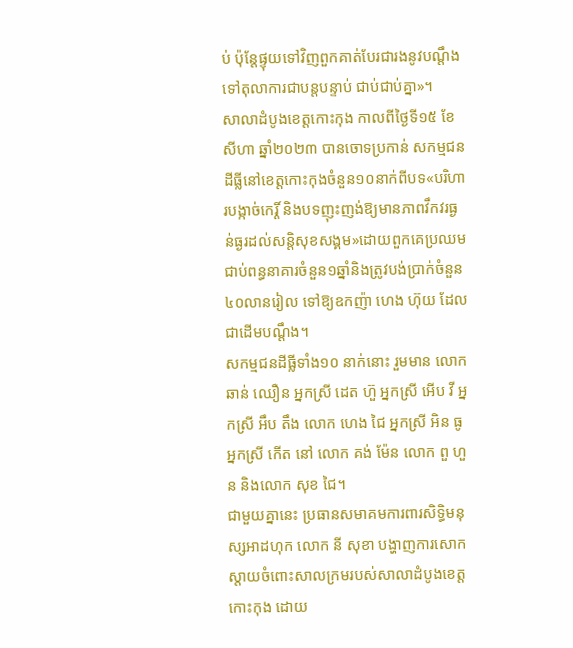ប់ ប៉ុន្តែផ្ទុយទៅវិញពួកគាត់បែរជារងនូវបណ្តឹងទៅតុលាការជាបន្តបន្ទាប់ ជាប់ជាប់គ្នា»។
សាលាដំបូងខេត្តកោះកុង កាលពីថ្ងៃទី១៥ ខែសីហា ឆ្នាំ២០២៣ បានចោទប្រកាន់ សកម្មជនដីធ្លីនៅខេត្តកោះកុងចំនួន១០នាក់ពីបទ«បរិហារបង្កាច់កេរ្តិ៍ និងបទញុះញង់ឱ្យមានភាពវឹកវរធ្ងន់ធ្ងរដល់សន្តិសុខសង្គម»ដោយពួកគេប្រឈមជាប់ពន្ធនាគារចំនួន១ឆ្នាំនិងត្រូវបង់ប្រាក់ចំនួន៤០លានរៀល ទៅឱ្យឧកញ៉ា ហេង ហ៊ុយ ដែលជាដើមបណ្តឹង។
សកម្មជនដីធ្លីទាំង១០ នាក់នោះ រួមមាន លោក ឆាន់ ឈឿន អ្នកស្រី ដេត ហ៊ួ អ្នកស្រី អើប វី អ្នកស្រី អឹប តឹង លោក ហេង ជៃ អ្នកស្រី អិន ធូ អ្នកស្រី កើត នៅ លោក គង់ ម៉ែន លោក ពួ ហួន និងលោក សុខ ជៃ។
ជាមួយគ្នានេះ ប្រធានសមាគមការពារសិទ្ធិមនុស្សអាដហុក លោក នី សុខា បង្ហាញការសោកស្តាយចំពោះសាលក្រមរបស់សាលាដំបូងខេត្តកោះកុង ដោយ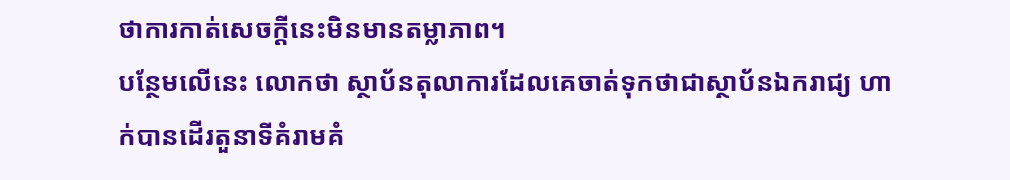ថាការកាត់សេចក្តីនេះមិនមានតម្លាភាព។
បន្ថែមលើនេះ លោកថា ស្ថាប័នតុលាការដែលគេចាត់ទុកថាជាស្ថាប័នឯករាជ្យ ហាក់បានដើរតួនាទីគំរាមគំ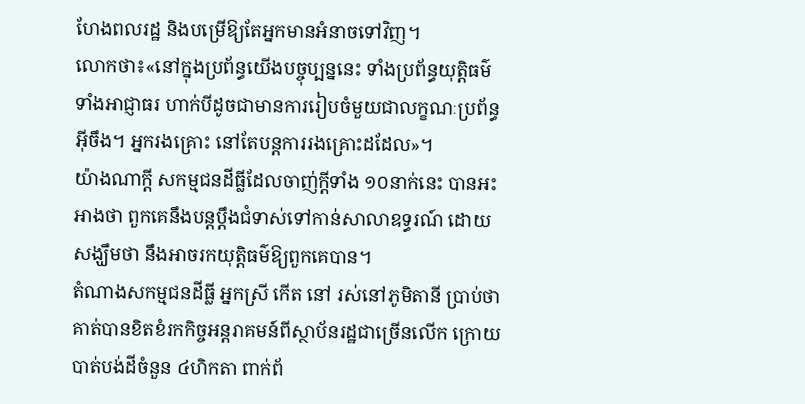ហែងពលរដ្ឋ និងបម្រើឱ្យតែអ្នកមានអំនាចទៅវិញ។
លោកថា៖«នៅក្នុងប្រព័ន្ធយើងបច្ចុប្បន្ននេះ ទាំងប្រព័ន្ធយុត្តិធម៌ ទាំងអាជ្ញាធរ ហាក់បីដូចជាមានការរៀបចំមួយជាលក្ខណៈប្រព័ន្ធអ៊ីចឹង។ អ្នករងគ្រោះ នៅតែបន្តការរងគ្រោះដដែល»។
យ៉ាងណាក្តី សកម្មជនដីធ្លីដែលចាញ់ក្តីទាំង ១០នាក់នេះ បានអះអាងថា ពួកគេនឹងបន្តប្តឹងជំទាស់ទៅកាន់សាលាឧទ្ធរណ៍ ដោយសង្ឃឹមថា នឹងអាចរកយុត្តិធម៌ឱ្យពួកគេបាន។
តំណាងសកម្មជនដីធ្លី អ្នកស្រី កើត នៅ រស់នៅភូមិតានី ប្រាប់ថា គាត់បានខិតខំរកកិច្ចអន្តរាគមន៍ពីស្ថាប័នរដ្ឋជាច្រើនលើក ក្រោយបាត់បង់ដីចំនួន ៤ហិកតា ពាក់ព័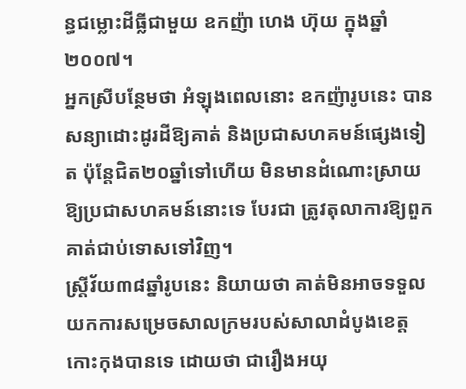ន្ធជម្លោះដីធ្លីជាមួយ ឧកញ៉ា ហេង ហ៊ុយ ក្នុងឆ្នាំ២០០៧។
អ្នកស្រីបន្ថែមថា អំឡុងពេលនោះ ឧកញ៉ារូបនេះ បានសន្យាដោះដូរដីឱ្យគាត់ និងប្រជាសហគមន៍ផ្សេងទៀត ប៉ុន្តែជិត២០ឆ្នាំទៅហើយ មិនមានដំណោះស្រាយឱ្យប្រជាសហគមន៍នោះទេ បែរជា ត្រូវតុលាការឱ្យពួកគាត់ជាប់ទោសទៅវិញ។
ស្រ្តីវ័យ៣៨ឆ្នាំរូបនេះ និយាយថា គាត់មិនអាចទទួលយកការសម្រេចសាលក្រមរបស់សាលាដំបូងខេត្តកោះកុងបានទេ ដោយថា ជារឿងអយុ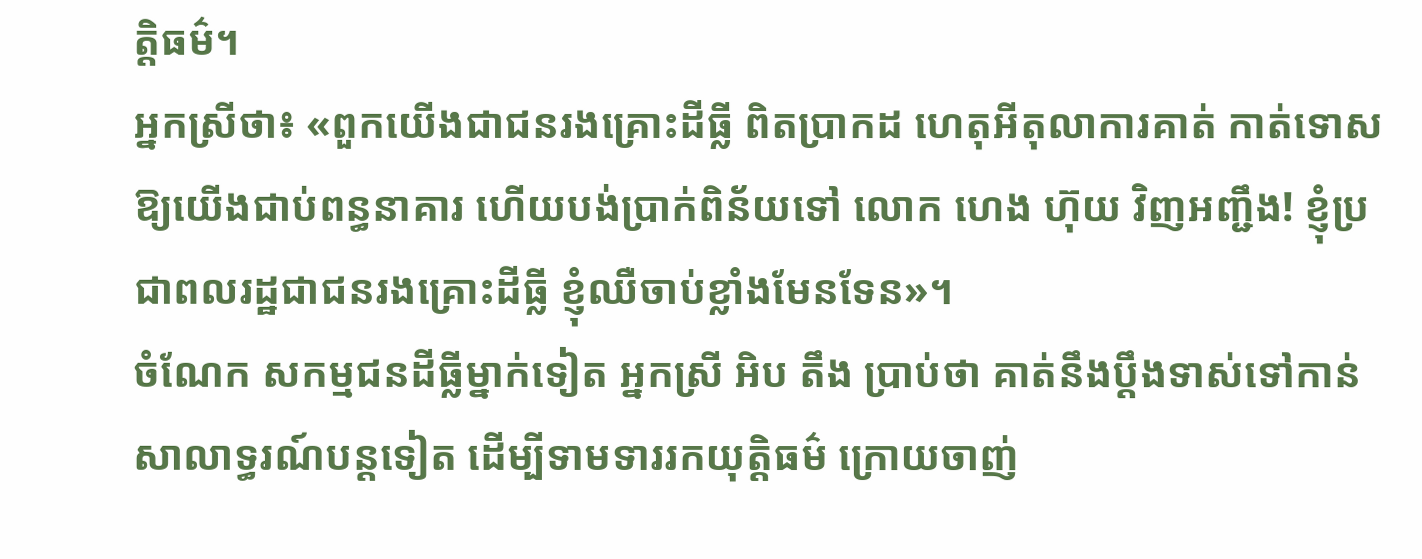ត្តិធម៌។
អ្នកស្រីថា៖ «ពួកយើងជាជនរងគ្រោះដីធ្លី ពិតប្រាកដ ហេតុអីតុលាការគាត់ កាត់ទោសឱ្យយើងជាប់ពន្ធនាគារ ហើយបង់ប្រាក់ពិន័យទៅ លោក ហេង ហ៊ុយ វិញអញ្ជឹង! ខ្ញុំប្រជាពលរដ្ឋជាជនរងគ្រោះដីធ្លី ខ្ញុំឈឺចាប់ខ្លាំងមែនទែន»។
ចំណែក សកម្មជនដីធ្លីម្នាក់ទៀត អ្នកស្រី អិប តឹង ប្រាប់ថា គាត់នឹងប្តឹងទាស់ទៅកាន់សាលាទ្ធរណ៍បន្តទៀត ដើម្បីទាមទាររកយុត្តិធម៌ ក្រោយចាញ់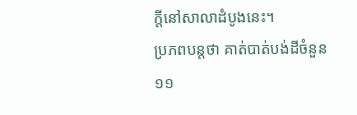ក្តីនៅសាលាដំបូងនេះ។
ប្រភពបន្តថា គាត់បាត់បង់ដីចំនួន ១១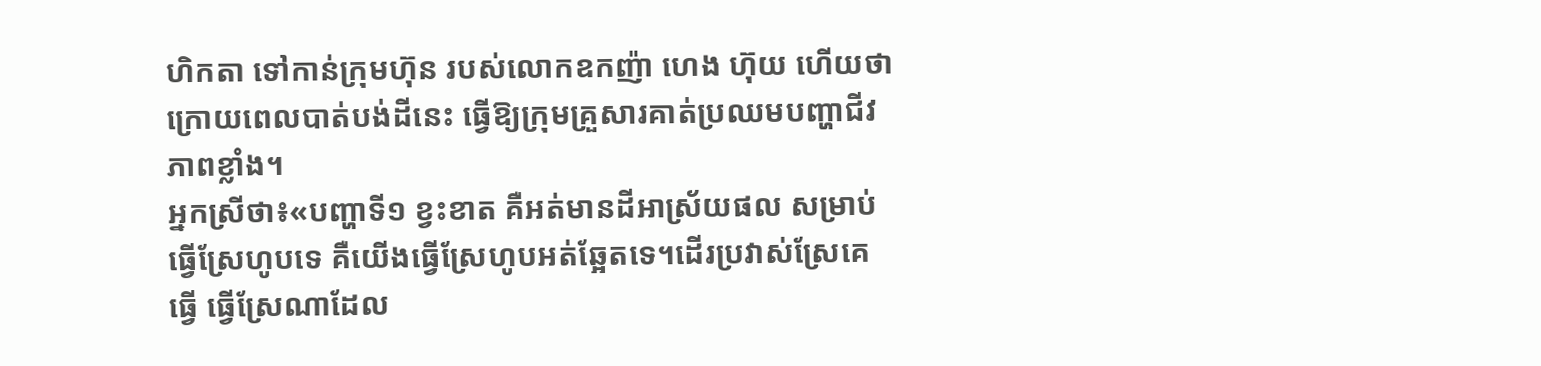ហិកតា ទៅកាន់ក្រុមហ៊ុន របស់លោកឧកញ៉ា ហេង ហ៊ុយ ហើយថា ក្រោយពេលបាត់បង់ដីនេះ ធ្វើឱ្យក្រុមគ្រួសារគាត់ប្រឈមបញ្ហាជីវភាពខ្លាំង។
អ្នកស្រីថា៖«បញ្ហាទី១ ខ្វះខាត គឺអត់មានដីអាស្រ័យផល សម្រាប់ធ្វើស្រែហូបទេ គឺយើងធ្វើស្រែហូបអត់ឆ្អែតទេ។ដើរប្រវាស់ស្រែគេធ្វើ ធ្វើស្រែណាដែល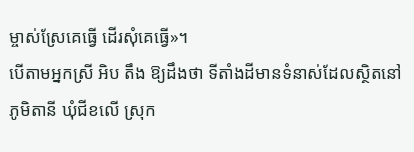ម្ចាស់ស្រែគេធ្វើ ដើរសុំគេធ្វើ»។
បើតាមអ្នកស្រី អិប តឹង ឱ្យដឹងថា ទីតាំងដីមានទំនាស់ដែលស្ថិតនៅភូមិតានី ឃុំជីខលើ ស្រុក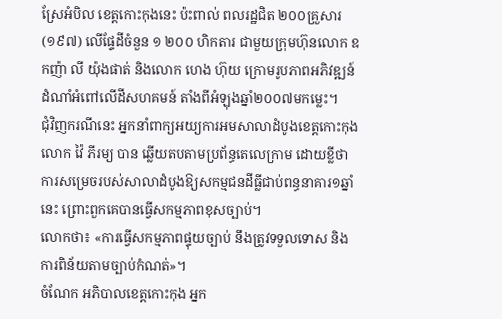ស្រែអំបិល ខេត្តកោះកុងនេះ ប៉ះពាល់ ពលរដ្ឋជិត ២០០គ្រួសារ(១៩៧) លើផ្ទែដីចំនួន ១ ២០០ ហិកតារ ជាមួយក្រុមហ៊ុនលោក ឧកញ៉ា លី យ៉ុងផាត់ និងលោក ហេង ហ៊ុយ ក្រោមរូបភាពអភិវឌ្ឍន៍ដំណាំអំពៅលើដីសហគមន៍ តាំងពីអំឡុងឆ្នាំ២០០៧មកម្លេះ។
ជុំវិញករណីនេះ អ្នកនាំពាក្យអយ្យការអមសាលាដំបូងខេត្តកោះកុង លោក វ៉ៃ ភីរម្យ បាន ឆ្លើយតបតាមប្រព័ន្ធតេលេក្រាម ដោយខ្លីថា ការសម្រេចរបស់សាលាដំបូងឱ្យសកម្មជនដីធ្លីជាប់ពន្ធនាគារ១ឆ្នាំនេះ ព្រោះពួកគេបានធ្វើសកម្មភាពខុសច្បាប់។
លោកថា៖ «ការធ្វើសកម្មភាពផ្ទុយច្បាប់ នឹងត្រូវទទួលទោស និងការពិន័យតាមច្បាប់កំណត់»។
ចំណែក អភិបាលខេត្តកោះកុង អ្នក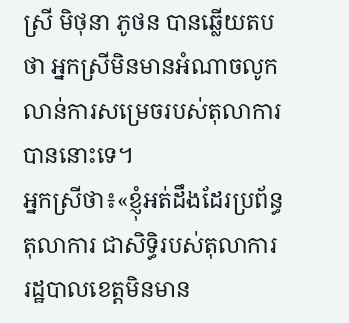ស្រី មិថុនា ភូថន បានឆ្លើយតបថា អ្នកស្រីមិនមានអំណាចលូកលាន់ការសម្រេចរបស់តុលាការបាននោះទេ។
អ្នកស្រីថា៖«ខ្ញុំអត់ដឹងដែរប្រព័ន្ធតុលាការ ជាសិទ្ធិរបស់តុលាការ រដ្ឋបាលខេត្តមិនមាន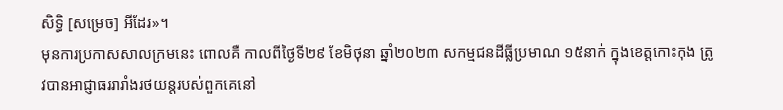សិទ្ធិ [សម្រេច] អីដែរ»។
មុនការប្រកាសសាលក្រមនេះ ពោលគឺ កាលពីថ្ងៃទី២៩ ខែមិថុនា ឆ្នាំ២០២៣ សកម្មជនដីធ្លីប្រមាណ ១៥នាក់ ក្នុងខេត្តកោះកុង ត្រូវបានអាជ្ញាធររារាំងរថយន្ដរបស់ពួកគេនៅ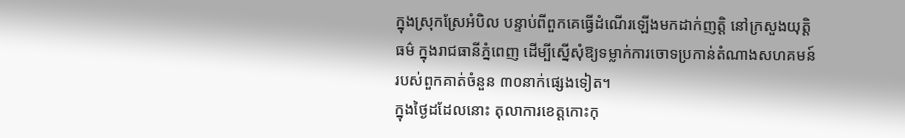ក្នុងស្រុកស្រែអំបិល បន្ទាប់ពីពួកគេធ្វើដំណើរឡើងមកដាក់ញត្តិ នៅក្រសួងយុត្តិធម៌ ក្នុងរាជធានីភ្នំពេញ ដើម្បីស្នើសុំឱ្យទម្លាក់ការចោទប្រកាន់តំណាងសហគមន៍របស់ពួកគាត់ចំនួន ៣០នាក់ផ្សេងទៀត។
ក្នុងថ្ងៃដដែលនោះ តុលាការខេត្តកោះកុ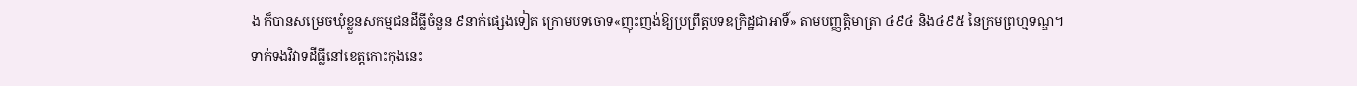ង ក៏បានសម្រេចឃុំខ្លួនសកម្មជនដីធ្លីចំនួន ៩នាក់ផ្សេងទៀត ក្រោមបទចោទ«ញុះញង់ឱ្យប្រព្រឹត្តបទឧក្រិដ្ឋជាអាទិ៍» តាមបញ្ញត្តិមាត្រា ៤៩៤ និង៤៩៥ នៃក្រមព្រហ្មទណ្ឌ។
ទាក់ទងវិវាទដីធ្លីនៅខេត្តកោះកុងនេះ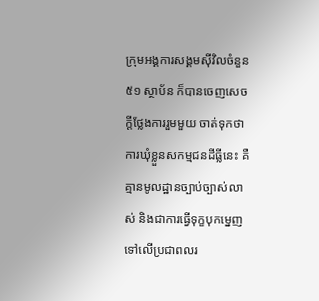ក្រុមអង្គការសង្គមស៊ីវិលចំនួន៥១ ស្ថាប័ន ក៏បានចេញសេចក្តីថ្លែងការរួមមួយ ចាត់ទុកថា ការឃុំខ្លួនសកម្មជនដីធ្លីនេះ គឺគ្មានមូលដ្ឋានច្បាប់ច្បាស់លាស់ និងជាការធ្វើទុក្ខបុកម្នេញទៅលើប្រជាពលរ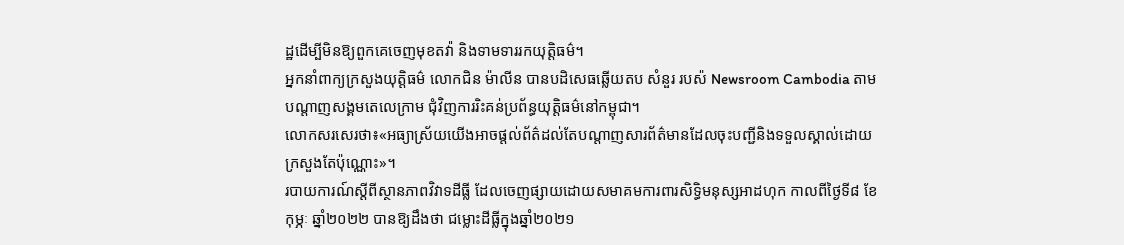ដ្ឋដើម្បីមិនឱ្យពួកគេចេញមុខតវ៉ា និងទាមទាររកយុត្តិធម៌។
អ្នកនាំពាក្យក្រសួងយុត្តិធម៌ លោកជិន ម៉ាលីន បានបដិសេធឆ្លើយតប សំនួរ របស៉ Newsroom Cambodia តាមបណ្តាញសង្គមតេលេក្រាម ជុំវិញការរិះគន់ប្រព័ន្ធយុត្តិធម៌នៅកម្ពុជា។
លោកសរសេរថា៖«អធ្យាស្រ័យយើងអាចផ្តល់ព័ត៌ដល់តែបណ្តាញសារព័ត៌មានដែលចុះបញ្ជីនិងទទួលស្គាល់ដោយក្រសួងតែប៉ុណ្ណោះ»។
របាយការណ៍ស្តីពីស្ថានភាពវិវាទដីធ្លី ដែលចេញផ្សាយដោយសមាគមការពារសិទ្ធិមនុស្សអាដហុក កាលពីថ្ងៃទី៨ ខែកុម្ភៈ ឆ្នាំ២០២២ បានឱ្យដឹងថា ជម្លោះដីធ្លីក្នុងឆ្នាំ២០២១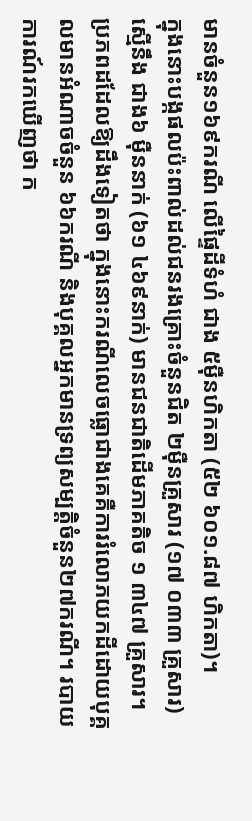មានចំនួន១៦៩ករណី លើផ្ទៃដីទំហំ ជាង ៥ម៉ឺនហិកតា (៥២ ៦០១.៨៧ ហិកតា)។
ក្នុងនោះបង្កផលប៉ះពាល់ដល់ជនរងគ្រោះចំនួនជិត ២ម៉ឺនគ្រួសារ (១៧ ០៣៣ គ្រួសារ) ស្មើនឹង ជាង៦ ម៉ឺននាក់ (៦១ ៤៦៩នាក់) មានជនជាតិដើមភាគតិច ១ ៣៤៧ គ្រួសារ។
ប្រភពដដែលឱ្យដឹងទៀតថា ក្នុងនោះករណីលេចធ្លោជាងគេគឺការរំលោភយកដីដោយបុគ្គលមានអំណាចចំនួន ៦៦ករណី និងបុគ្គលអ្នកមានទ្រព្យសម្បត្តិចំនួន២៧ករណី។ របាយការណ៍រកឃើញថា ក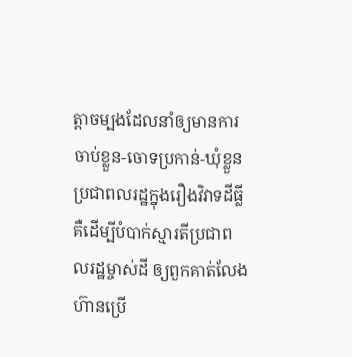ត្តាចម្បងដែលនាំឲ្យមានការចាប់ខ្លួន-ចោទប្រកាន់-ឃុំខ្លួន ប្រជាពលរដ្ឋក្នុងរឿងវិវាទដីធ្លី គឺដើម្បីបំបាក់ស្មារតីប្រជាពលរដ្ឋម្ចាស់ដី ឲ្យពួកគាត់លែងហ៊ានប្រើ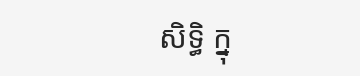សិទ្ធិ ក្នុ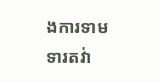ងការទាមទារតវ់ា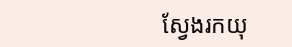ស្វែងរកយុ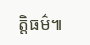ត្តិធម៌៕